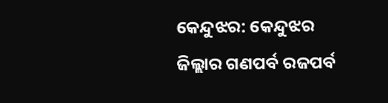କେନ୍ଦୁଝର: କେନ୍ଦୁଝର ଜିଲ୍ଲାର ଗଣପର୍ବ ରଜପର୍ବ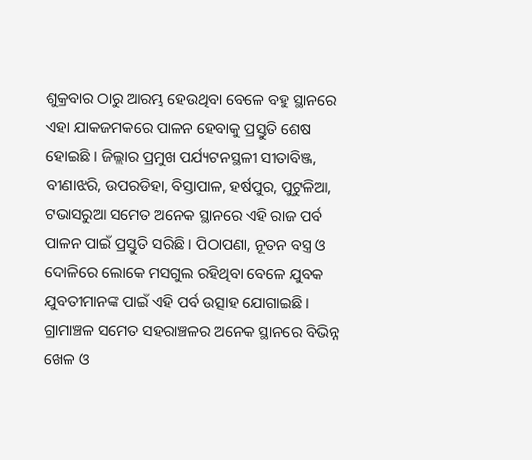ଶୁକ୍ରବାର ଠାରୁ ଆରମ୍ଭ ହେଉଥିବା ବେଳେ ବହୁ ସ୍ଥାନରେ ଏହା ଯାକଜମକରେ ପାଳନ ହେବାକୁ ପ୍ରସ୍ତୁତି ଶେଷ ହୋଇଛି । ଜିଲ୍ଲାର ପ୍ରମୁଖ ପର୍ଯ୍ୟଟନସ୍ଥଳୀ ସୀତାବିଞ୍ଜ, ବୀଣାଝରି, ଉପରଡିହା, ବିସ୍ତାପାଳ, ହର୍ଷପୁର, ପୁଟୁଳିଆ, ଟଭାସରୁଆ ସମେତ ଅନେକ ସ୍ଥାନରେ ଏହି ରାଜ ପର୍ବ ପାଳନ ପାଇଁ ପ୍ରସ୍ତୁତି ସରିଛି । ପିଠାପଣା, ନୂତନ ବସ୍ତ୍ର ଓ ଦୋଳିରେ ଲୋକେ ମସଗୁଲ ରହିଥିବା ବେଳେ ଯୁବକ ଯୁବତୀମାନଙ୍କ ପାଇଁ ଏହି ପର୍ବ ଉତ୍ସାହ ଯୋଗାଇଛି । ଗ୍ରାମାଞ୍ଚଳ ସମେତ ସହରାଞ୍ଚଳର ଅନେକ ସ୍ଥାନରେ ବିଭିନ୍ନ ଖେଳ ଓ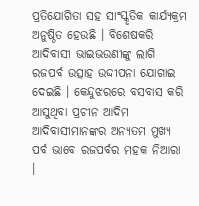ପ୍ରତିଯୋଗିତା ସହ ସାଂସ୍କୃତିକ କାର୍ଯ୍ୟକ୍ରମ ଅନୁଷ୍ଠିତ ହେଉଛି । ବିଶେଷକରି ଆଦିବାସୀ ଭାଇଭଉଣୀଙ୍କୁ ଲାଗି ରଜପର୍ବ ଉତ୍ସାହ ଉଦ୍ଦୀପନା ଯୋଗାଇ ଦେଇଛି । କେନ୍ଦୁଝରରେ ବସବାସ କରି ଆସୁଥିବା ପ୍ରଚୀନ ଆଦିମ ଆଦିବାସୀମାନଙ୍କର ଅନ୍ୟତମ ମୁଖ୍ୟ ପର୍ବ ଭାବେ ରଜପର୍ବର ମହକ ନିଆରା ।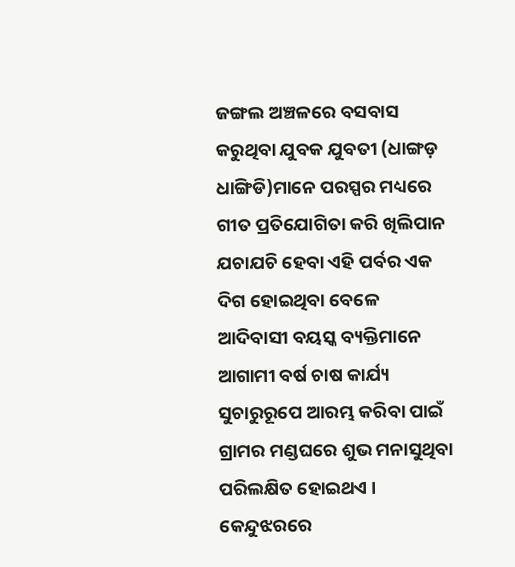ଜଙ୍ଗଲ ଅଞ୍ଚଳରେ ବସବାସ କରୁଥିବା ଯୁବକ ଯୁବତୀ (ଧାଙ୍ଗଡ଼ ଧାଙ୍ଗିଡି)ମାନେ ପରସ୍ପର ମଧ୍ୟରେ ଗୀତ ପ୍ରତିଯୋଗିତା କରି ଖିଲିପାନ ଯଚାଯଚି ହେବା ଏହି ପର୍ବର ଏକ ଦିଗ ହୋଇଥିବା ବେଳେ ଆଦିବାସୀ ବୟସ୍କ ବ୍ୟକ୍ତିମାନେ ଆଗାମୀ ବର୍ଷ ଚାଷ କାର୍ଯ୍ୟ ସୁଚାରୁରୂପେ ଆରମ୍ଭ କରିବା ପାଇଁ ଗ୍ରାମର ମଣ୍ଡଘରେ ଶୁଭ ମନାସୁଥିବା ପରିଲକ୍ଷିତ ହୋଇଥଏ । କେନ୍ଦୁଝରରେ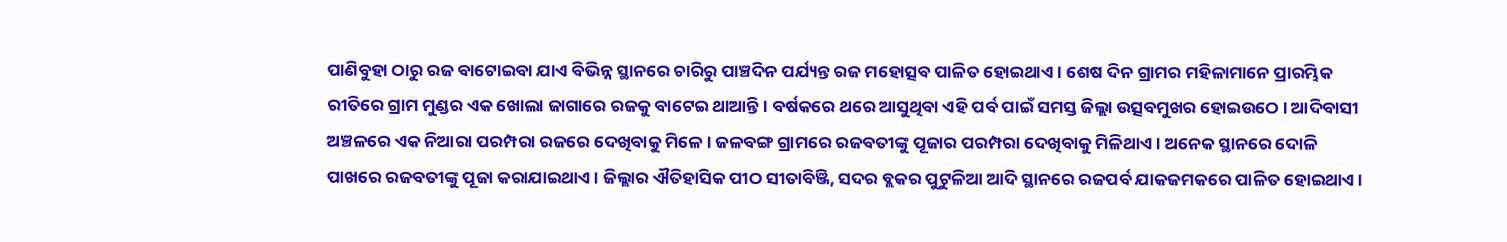ପାଣିବୁହା ଠାରୁ ରଜ ବାଟୋଇବା ଯାଏ ବିଭିନ୍ନ ସ୍ଥାନରେ ଚାରିରୁ ପାଞ୍ଚଦିନ ପର୍ଯ୍ୟନ୍ତ ରଜ ମହୋତ୍ସବ ପାଳିତ ହୋଇଥାଏ । ଶେଷ ଦିନ ଗ୍ରାମର ମହିଳାମାନେ ପ୍ରାରମ୍ଭିକ ରୀତିରେ ଗ୍ରାମ ମୁଣ୍ଡର ଏକ ଖୋଲା ଜାଗାରେ ରଜକୁ ବାଟେଇ ଥାଆନ୍ତି । ବର୍ଷକରେ ଥରେ ଆସୁଥିବା ଏହି ପର୍ବ ପାଇଁ ସମସ୍ତ ଜିଲ୍ଲା ଉତ୍ସବମୁଖର ହୋଇଉଠେ । ଆଦିବାସୀ ଅଞ୍ଚଳରେ ଏକ ନିଆରା ପରମ୍ପରା ରଜରେ ଦେଖିବାକୁ ମିଳେ । ଜଳବଙ୍ଗ ଗ୍ରାମରେ ରଜବତୀଙ୍କୁ ପୂଜାର ପରମ୍ପରା ଦେଖିବାକୁ ମିଳିଥାଏ । ଅନେକ ସ୍ଥାନରେ ଦୋଳି ପାଖରେ ରଜବତୀଙ୍କୁ ପୂଜା କରାଯାଇଥାଏ । ଜିଲ୍ଲାର ଐତିହାସିକ ପୀଠ ସୀତାବିଞ୍ଜି, ସଦର ବ୍ଲକର ପୁଟୁଳିଆ ଆଦି ସ୍ଥାନରେ ରଜପର୍ବ ଯାକଜମକରେ ପାଳିତ ହୋଇଥାଏ ।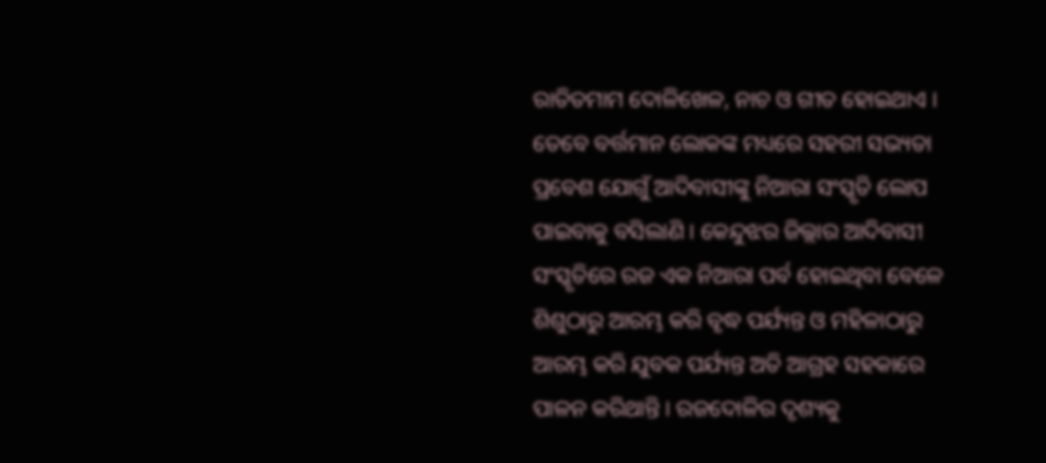ରାତିତମାମ ଦୋଳିଖେଳ, ନାଚ ଓ ଗୀତ ହୋଇଥାଏ । ତେବେ ବର୍ତ୍ତମାନ ଲୋକଙ୍କ ମଧ୍ୟରେ ସହରୀ ସଭ୍ୟତା ପ୍ରବେଶ ଯୋଗୁଁ ଆଦିବାସୀଙ୍କୁ ନିଆରା ସଂସ୍କୃତି ଲୋପ ପାଇବାକୁ ବସିଲାଣି । କେନ୍ଦୁଝର ଜିଲ୍ଲାର ଆଦିବାସୀ ସଂସ୍କୃତିରେ ରଜ ଏକ ନିଆରା ପର୍ବ ହୋଇଥିବା ବେଳେ ଶିଶୁଠାରୁ ଆରମ୍ଭ କରି ବୃଦ୍ଧ ପର୍ଯ୍ୟନ୍ତ ଓ ମହିଳାଠାରୁ ଆରମ୍ଭ କରି ଯୁବକ ପର୍ଯ୍ୟନ୍ତ ଅତି ଆଗ୍ରହ ସହକାରେ ପାଳନ କରିଥାନ୍ତି । ରଜଦୋଳିର ଦୃଶ୍ୟକୁ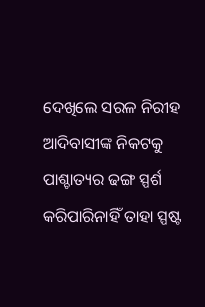ଦେଖିଲେ ସରଳ ନିରୀହ ଆଦିବାସୀଙ୍କ ନିକଟକୁ ପାଶ୍ଚାତ୍ୟର ଢଙ୍ଗ ସ୍ପର୍ଶ କରିପାରିନାହିଁ ତାହା ସ୍ପଷ୍ଟ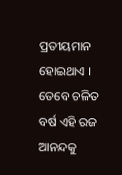ପ୍ରତୀୟମାନ ହୋଇଥାଏ । ତେବେ ଚଳିତ ବର୍ଷ ଏହି ରଜ ଆନନ୍ଦକୁ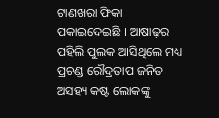ଟାଣଖରା ଫିକା ପକାଇଦେଇଛି । ଆଷାଢ଼ର ପହିଲି ପୁଲକ ଆସିଥିଲେ ମଧ୍ୟ ପ୍ରଚଣ୍ଡ ରୌଦ୍ରତାପ ଜନିତ ଅସହ୍ୟ କଷ୍ଟ ଲୋକଙ୍କୁ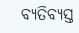ବ୍ୟତିବ୍ୟସ୍ତ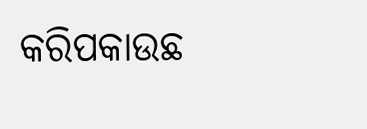କରିପକାଉଛ